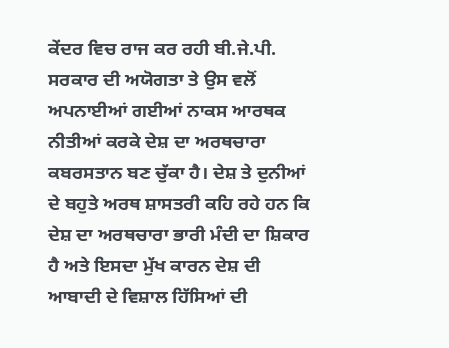ਕੇਂਦਰ ਵਿਚ ਰਾਜ ਕਰ ਰਹੀ ਬੀ.ਜੇ.ਪੀ. ਸਰਕਾਰ ਦੀ ਅਯੋਗਤਾ ਤੇ ਉਸ ਵਲੋਂ ਅਪਨਾਈਆਂ ਗਈਆਂ ਨਾਕਸ ਆਰਥਕ ਨੀਤੀਆਂ ਕਰਕੇ ਦੇਸ਼ ਦਾ ਅਰਥਚਾਰਾ ਕਬਰਸਤਾਨ ਬਣ ਚੁੱਕਾ ਹੈ। ਦੇਸ਼ ਤੇ ਦੁਨੀਆਂ ਦੇ ਬਹੁਤੇ ਅਰਥ ਸ਼ਾਸਤਰੀ ਕਹਿ ਰਹੇ ਹਨ ਕਿ ਦੇਸ਼ ਦਾ ਅਰਥਚਾਰਾ ਭਾਰੀ ਮੰਦੀ ਦਾ ਸ਼ਿਕਾਰ ਹੈ ਅਤੇ ਇਸਦਾ ਮੁੱਖ ਕਾਰਨ ਦੇਸ਼ ਦੀ ਆਬਾਦੀ ਦੇ ਵਿਸ਼ਾਲ ਹਿੱਸਿਆਂ ਦੀ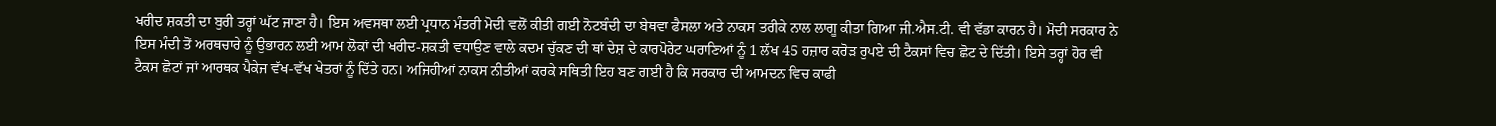ਖਰੀਦ ਸ਼ਕਤੀ ਦਾ ਬੁਰੀ ਤਰ੍ਹਾਂ ਘੱਟ ਜਾਣਾ ਹੈ। ਇਸ ਅਵਸਥਾ ਲਈ ਪ੍ਰਧਾਨ ਮੰਤਰੀ ਮੋਦੀ ਵਲੋਂ ਕੀਤੀ ਗਈ ਨੋਟਬੰਦੀ ਦਾ ਬੇਥਵਾ ਫੈਸਲਾ ਅਤੇ ਨਾਕਸ ਤਰੀਕੇ ਨਾਲ ਲਾਗੂ ਕੀਤਾ ਗਿਆ ਜੀ.ਐਸ.ਟੀ. ਵੀ ਵੱਡਾ ਕਾਰਨ ਹੈ। ਮੋਦੀ ਸਰਕਾਰ ਨੇ ਇਸ ਮੰਦੀ ਤੋਂ ਅਰਥਚਾਰੇ ਨੂੰ ਉਭਾਰਨ ਲਈ ਆਮ ਲੋਕਾਂ ਦੀ ਖਰੀਦ-ਸ਼ਕਤੀ ਵਧਾਉਣ ਵਾਲੇ ਕਦਮ ਚੁੱਕਣ ਦੀ ਥਾਂ ਦੇਸ਼ ਦੇ ਕਾਰਪੋਰੇਟ ਘਰਾਣਿਆਂ ਨੂੰ 1 ਲੱਖ 45 ਹਜ਼ਾਰ ਕਰੋੜ ਰੁਪਏ ਦੀ ਟੈਕਸਾਂ ਵਿਚ ਛੋਟ ਦੇ ਦਿੱਤੀ। ਇਸੇ ਤਰ੍ਹਾਂ ਹੋਰ ਵੀ ਟੈਕਸ ਛੋਟਾਂ ਜਾਂ ਆਰਥਕ ਪੈਕੇਜ ਵੱਖ-ਵੱਖ ਖੇਤਰਾਂ ਨੂੰ ਦਿੱਤੇ ਹਨ। ਅਜਿਹੀਆਂ ਨਾਕਸ ਨੀਤੀਆਂ ਕਰਕੇ ਸਥਿਤੀ ਇਹ ਬਣ ਗਈ ਹੈ ਕਿ ਸਰਕਾਰ ਦੀ ਆਮਦਨ ਵਿਚ ਕਾਫੀ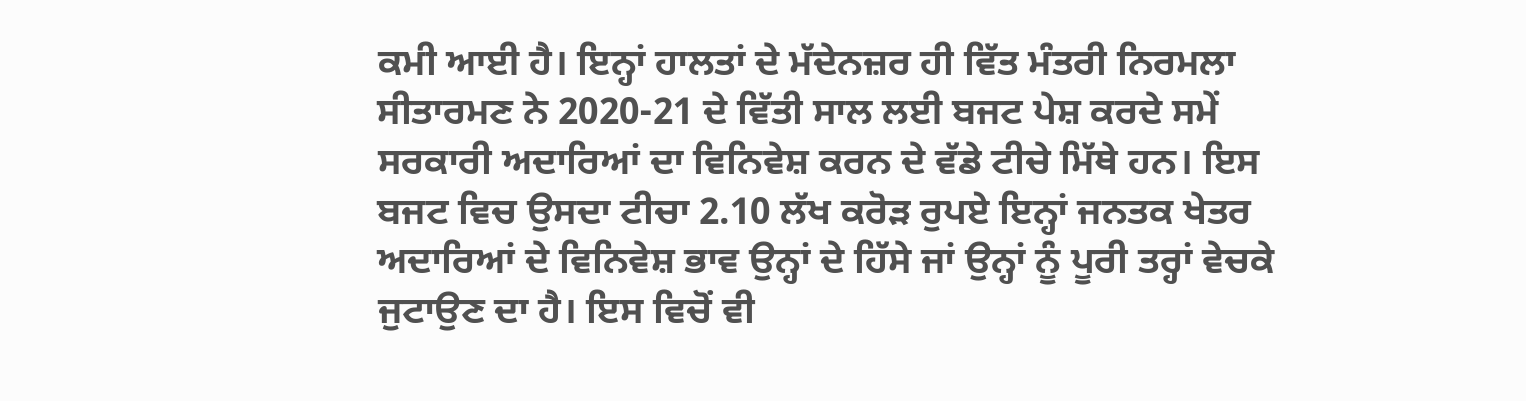ਕਮੀ ਆਈ ਹੈ। ਇਨ੍ਹਾਂ ਹਾਲਤਾਂ ਦੇ ਮੱਦੇਨਜ਼ਰ ਹੀ ਵਿੱਤ ਮੰਤਰੀ ਨਿਰਮਲਾ ਸੀਤਾਰਮਣ ਨੇ 2020-21 ਦੇ ਵਿੱਤੀ ਸਾਲ ਲਈ ਬਜਟ ਪੇਸ਼ ਕਰਦੇ ਸਮੇਂ ਸਰਕਾਰੀ ਅਦਾਰਿਆਂ ਦਾ ਵਿਨਿਵੇਸ਼ ਕਰਨ ਦੇ ਵੱਡੇ ਟੀਚੇ ਮਿੱਥੇ ਹਨ। ਇਸ ਬਜਟ ਵਿਚ ਉਸਦਾ ਟੀਚਾ 2.10 ਲੱਖ ਕਰੋੜ ਰੁਪਏ ਇਨ੍ਹਾਂ ਜਨਤਕ ਖੇਤਰ ਅਦਾਰਿਆਂ ਦੇ ਵਿਨਿਵੇਸ਼ ਭਾਵ ਉਨ੍ਹਾਂ ਦੇ ਹਿੱਸੇ ਜਾਂ ਉਨ੍ਹਾਂ ਨੂੰ ਪੂਰੀ ਤਰ੍ਹਾਂ ਵੇਚਕੇ ਜੁਟਾਉਣ ਦਾ ਹੈ। ਇਸ ਵਿਚੋਂ ਵੀ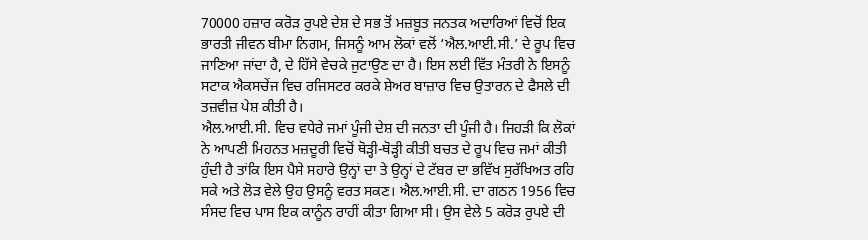70000 ਹਜ਼ਾਰ ਕਰੋੜ ਰੁਪਏ ਦੇਸ਼ ਦੇ ਸਭ ਤੋਂ ਮਜ਼ਬੂਤ ਜਨਤਕ ਅਦਾਰਿਆਂ ਵਿਚੋਂ ਇਕ ਭਾਰਤੀ ਜੀਵਨ ਬੀਮਾ ਨਿਗਮ, ਜਿਸਨੂੰ ਆਮ ਲੋਕਾਂ ਵਲੋਂ ‘ਐਲ.ਆਈ.ਸੀ.’ ਦੇ ਰੂਪ ਵਿਚ ਜਾਣਿਆ ਜਾਂਦਾ ਹੈ, ਦੇ ਹਿੱਸੇ ਵੇਚਕੇ ਜੁਟਾਉਣ ਦਾ ਹੈ। ਇਸ ਲਈ ਵਿੱਤ ਮੰਤਰੀ ਨੇ ਇਸਨੂੰ ਸਟਾਕ ਐਕਸਚੇਂਜ ਵਿਚ ਰਜਿਸਟਰ ਕਰਕੇ ਸ਼ੇਅਰ ਬਾਜ਼ਾਰ ਵਿਚ ਉਤਾਰਨ ਦੇ ਫੈਸਲੇ ਦੀ
ਤਜ਼ਵੀਜ਼ ਪੇਸ਼ ਕੀਤੀ ਹੈ।
ਐਲ.ਆਈ.ਸੀ. ਵਿਚ ਵਧੇਰੇ ਜਮਾਂ ਪੂੰਜੀ ਦੇਸ਼ ਦੀ ਜਨਤਾ ਦੀ ਪੂੰਜੀ ਹੈ। ਜਿਹੜੀ ਕਿ ਲੋਕਾਂ ਨੇ ਆਪਣੀ ਮਿਹਨਤ ਮਜ਼ਦੂਰੀ ਵਿਚੋਂ ਥੋੜ੍ਹੀ-ਥੋੜ੍ਹੀ ਕੀਤੀ ਬਚਤ ਦੇ ਰੂਪ ਵਿਚ ਜਮਾਂ ਕੀਤੀ ਹੁੰਦੀ ਹੈ ਤਾਂਕਿ ਇਸ ਪੈਸੇ ਸਹਾਰੇ ਉਨ੍ਹਾਂ ਦਾ ਤੇ ਉਨ੍ਹਾਂ ਦੇ ਟੱਬਰ ਦਾ ਭਵਿੱਖ ਸੁਰੱਖਿਅਤ ਰਹਿ ਸਕੇ ਅਤੇ ਲੋੜ ਵੇਲੇ ਉਹ ਉਸਨੂੰ ਵਰਤ ਸਕਣ। ਐਲ.ਆਈ.ਸੀ. ਦਾ ਗਠਨ 1956 ਵਿਚ ਸੰਸਦ ਵਿਚ ਪਾਸ ਇਕ ਕਾਨੂੰਨ ਰਾਹੀਂ ਕੀਤਾ ਗਿਆ ਸੀ। ਉਸ ਵੇਲੇ 5 ਕਰੋੜ ਰੁਪਏ ਦੀ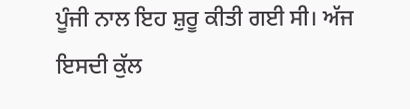ਪੂੰਜੀ ਨਾਲ ਇਹ ਸ਼ੁਰੂ ਕੀਤੀ ਗਈ ਸੀ। ਅੱਜ ਇਸਦੀ ਕੁੱਲ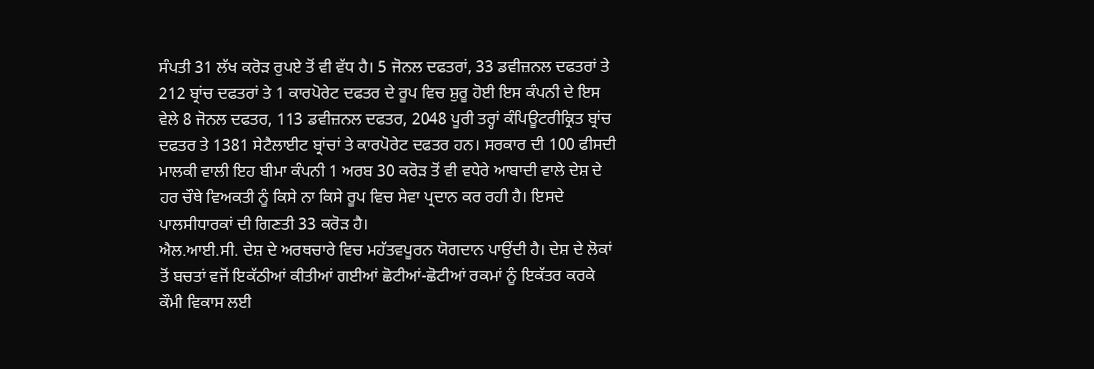ਸੰਪਤੀ 31 ਲੱਖ ਕਰੋੜ ਰੁਪਏ ਤੋਂ ਵੀ ਵੱਧ ਹੈ। 5 ਜੋਨਲ ਦਫਤਰਾਂ, 33 ਡਵੀਜ਼ਨਲ ਦਫਤਰਾਂ ਤੇ 212 ਬ੍ਰਾਂਚ ਦਫਤਰਾਂ ਤੇ 1 ਕਾਰਪੋਰੇਟ ਦਫਤਰ ਦੇ ਰੂਪ ਵਿਚ ਸ਼ੁਰੂ ਹੋਈ ਇਸ ਕੰਪਨੀ ਦੇ ਇਸ ਵੇਲੇ 8 ਜੋਨਲ ਦਫਤਰ, 113 ਡਵੀਜ਼ਨਲ ਦਫਤਰ, 2048 ਪੂਰੀ ਤਰ੍ਹਾਂ ਕੰਪਿਊਟਰੀਕ੍ਰਿਤ ਬ੍ਰਾਂਚ ਦਫਤਰ ਤੇ 1381 ਸੇਟੈਲਾਈਟ ਬ੍ਰਾਂਚਾਂ ਤੇ ਕਾਰਪੋਰੇਟ ਦਫਤਰ ਹਨ। ਸਰਕਾਰ ਦੀ 100 ਫੀਸਦੀ ਮਾਲਕੀ ਵਾਲੀ ਇਹ ਬੀਮਾ ਕੰਪਨੀ 1 ਅਰਬ 30 ਕਰੋੜ ਤੋਂ ਵੀ ਵਧੇਰੇ ਆਬਾਦੀ ਵਾਲੇ ਦੇਸ਼ ਦੇ ਹਰ ਚੌਥੇ ਵਿਅਕਤੀ ਨੂੰ ਕਿਸੇ ਨਾ ਕਿਸੇ ਰੂਪ ਵਿਚ ਸੇਵਾ ਪ੍ਰਦਾਨ ਕਰ ਰਹੀ ਹੈ। ਇਸਦੇ ਪਾਲਸੀਧਾਰਕਾਂ ਦੀ ਗਿਣਤੀ 33 ਕਰੋੜ ਹੈ।
ਐਲ.ਆਈ.ਸੀ. ਦੇਸ਼ ਦੇ ਅਰਥਚਾਰੇ ਵਿਚ ਮਹੱਤਵਪੂਰਨ ਯੋਗਦਾਨ ਪਾਉਂਦੀ ਹੈ। ਦੇਸ਼ ਦੇ ਲੋਕਾਂ ਤੋਂ ਬਚਤਾਂ ਵਜੋਂ ਇਕੱਠੀਆਂ ਕੀਤੀਆਂ ਗਈਆਂ ਛੋਟੀਆਂ-ਛੋਟੀਆਂ ਰਕਮਾਂ ਨੂੰ ਇਕੱਤਰ ਕਰਕੇ ਕੌਮੀ ਵਿਕਾਸ ਲਈ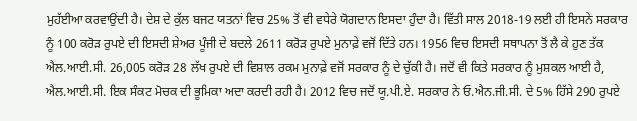ਮੁਹੱਈਆ ਕਰਵਾਉਂਦੀ ਹੈ। ਦੇਸ਼ ਦੇ ਕੁੱਲ ਬਜਟ ਯਤਨਾਂ ਵਿਚ 25% ਤੋਂ ਵੀ ਵਧੇਰੇ ਯੋਗਦਾਨ ਇਸਦਾ ਹੁੰਦਾ ਹੈ। ਵਿੱਤੀ ਸਾਲ 2018-19 ਲਈ ਹੀ ਇਸਨੇ ਸਰਕਾਰ ਨੂੰ 100 ਕਰੋੜ ਰੁਪਏ ਦੀ ਇਸਦੀ ਸ਼ੇਅਰ ਪੂੰਜੀ ਦੇ ਬਦਲੇ 2611 ਕਰੋੜ ਰੁਪਏ ਮੁਨਾਫ਼ੇ ਵਜੋਂ ਦਿੱਤੇ ਹਨ। 1956 ਵਿਚ ਇਸਦੀ ਸਥਾਪਨਾ ਤੋਂ ਲੈ ਕੇ ਹੁਣ ਤੱਕ ਐਲ.ਆਈ.ਸੀ. 26,005 ਕਰੋੜ 28 ਲੱਖ ਰੁਪਏ ਦੀ ਵਿਸ਼ਾਲ ਰਕਮ ਮੁਨਾਫ਼ੇ ਵਜੋਂ ਸਰਕਾਰ ਨੂੰ ਦੇ ਚੁੱਕੀ ਹੈ। ਜਦੋਂ ਵੀ ਕਿਤੇ ਸਰਕਾਰ ਨੂੰ ਮੁਸ਼ਕਲ ਆਈ ਹੈ, ਐਲ.ਆਈ.ਸੀ. ਇਕ ਸੰਕਟ ਮੋਚਕ ਦੀ ਭੂਮਿਕਾ ਅਦਾ ਕਰਦੀ ਰਹੀ ਹੈ। 2012 ਵਿਚ ਜਦੋਂ ਯੂ.ਪੀ.ਏ. ਸਰਕਾਰ ਨੇ ਓ.ਐਨ.ਜੀ.ਸੀ. ਦੇ 5% ਹਿੱਸੇ 290 ਰੁਪਏ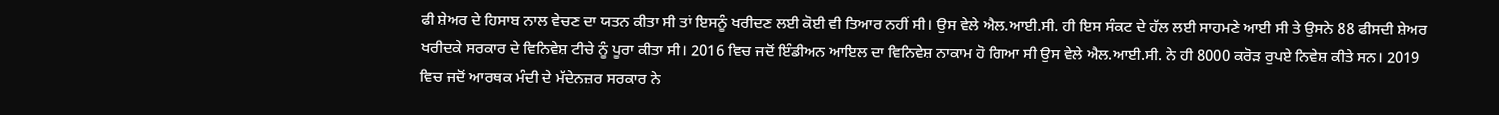ਫੀ ਸ਼ੇਅਰ ਦੇ ਹਿਸਾਬ ਨਾਲ ਵੇਚਣ ਦਾ ਯਤਨ ਕੀਤਾ ਸੀ ਤਾਂ ਇਸਨੂੰ ਖਰੀਦਣ ਲਈ ਕੋਈ ਵੀ ਤਿਆਰ ਨਹੀਂ ਸੀ। ਉਸ ਵੇਲੇ ਐਲ.ਆਈ.ਸੀ. ਹੀ ਇਸ ਸੰਕਟ ਦੇ ਹੱਲ ਲਈ ਸਾਹਮਣੇ ਆਈ ਸੀ ਤੇ ਉਸਨੇ 88 ਫੀਸਦੀ ਸ਼ੇਅਰ ਖਰੀਦਕੇ ਸਰਕਾਰ ਦੇ ਵਿਨਿਵੇਸ਼ ਟੀਚੇ ਨੂੰ ਪੂਰਾ ਕੀਤਾ ਸੀ। 2016 ਵਿਚ ਜਦੋਂ ਇੰਡੀਅਨ ਆਇਲ ਦਾ ਵਿਨਿਵੇਸ਼ ਨਾਕਾਮ ਹੋ ਗਿਆ ਸੀ ਉਸ ਵੇਲੇ ਐਲ.ਆਈ.ਸੀ. ਨੇ ਹੀ 8000 ਕਰੋੜ ਰੁਪਏ ਨਿਵੇਸ਼ ਕੀਤੇ ਸਨ। 2019 ਵਿਚ ਜਦੋਂ ਆਰਥਕ ਮੰਦੀ ਦੇ ਮੱਦੇਨਜ਼ਰ ਸਰਕਾਰ ਨੇ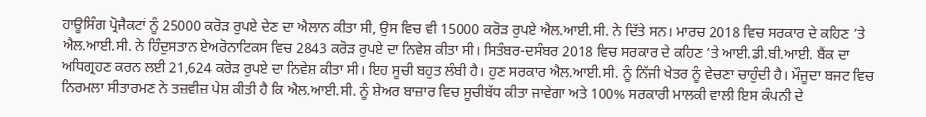ਹਾਊਸਿੰਗ ਪ੍ਰੋਜੈਕਟਾਂ ਨੂੰ 25000 ਕਰੋੜ ਰੁਪਏ ਦੇਣ ਦਾ ਐਲਾਨ ਕੀਤਾ ਸੀ, ਉਸ ਵਿਚ ਵੀ 15000 ਕਰੋੜ ਰੁਪਏ ਐਲ.ਆਈ.ਸੀ. ਨੇ ਦਿੱਤੇ ਸਨ। ਮਾਰਚ 2018 ਵਿਚ ਸਰਕਾਰ ਦੇ ਕਹਿਣ ’ਤੇ ਐਲ.ਆਈ.ਸੀ. ਨੇ ਹਿੰਦੁਸਤਾਨ ਏਅਰੋਨਾਟਿਕਸ ਵਿਚ 2843 ਕਰੋੜ ਰੁਪਏ ਦਾ ਨਿਵੇਸ਼ ਕੀਤਾ ਸੀ। ਸਿਤੰਬਰ-ਦਸੰਬਰ 2018 ਵਿਚ ਸਰਕਾਰ ਦੇ ਕਹਿਣ ’ਤੇ ਆਈ.ਡੀ.ਬੀ.ਆਈ. ਬੈਂਕ ਦਾ ਅਧਿਗ੍ਰਹਣ ਕਰਨ ਲਈ 21,624 ਕਰੋੜ ਰੁਪਏ ਦਾ ਨਿਵੇਸ਼ ਕੀਤਾ ਸੀ। ਇਹ ਸੂਚੀ ਬਹੁਤ ਲੰਬੀ ਹੈ। ਹੁਣ ਸਰਕਾਰ ਐਲ.ਆਈ.ਸੀ. ਨੂੰ ਨਿੱਜੀ ਖੇਤਰ ਨੂੰ ਵੇਚਣਾ ਚਾਹੁੰਦੀ ਹੈ। ਮੌਜੂਦਾ ਬਜਟ ਵਿਚ ਨਿਰਮਲਾ ਸੀਤਾਰਮਣ ਨੇ ਤਜ਼ਵੀਜ਼ ਪੇਸ਼ ਕੀਤੀ ਹੈ ਕਿ ਐਲ.ਆਈ.ਸੀ. ਨੂੰ ਸ਼ੇਅਰ ਬਾਜ਼ਾਰ ਵਿਚ ਸੂਚੀਬੱਧ ਕੀਤਾ ਜਾਵੇਗਾ ਅਤੇ 100% ਸਰਕਾਰੀ ਮਾਲਕੀ ਵਾਲੀ ਇਸ ਕੰਪਨੀ ਦੇ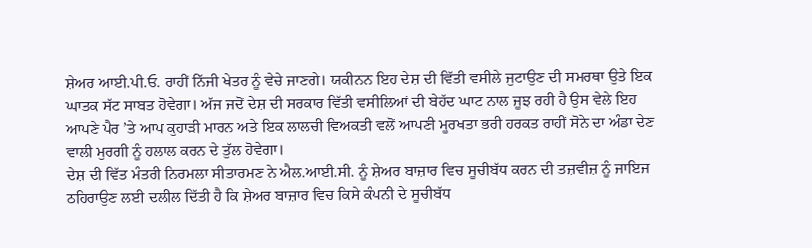ਸ਼ੇਅਰ ਆਈ.ਪੀ.ਓ. ਰਾਹੀਂ ਨਿੱਜੀ ਖੇਤਰ ਨੂੰ ਵੇਚੇ ਜਾਣਗੇ। ਯਕੀਨਨ ਇਹ ਦੇਸ਼ ਦੀ ਵਿੱਤੀ ਵਸੀਲੇ ਜੁਟਾਉਣ ਦੀ ਸਮਰਥਾ ਉਤੇ ਇਕ ਘਾਤਕ ਸੱਟ ਸਾਬਤ ਹੋਵੇਗਾ। ਅੱਜ ਜਦੋਂ ਦੇਸ਼ ਦੀ ਸਰਕਾਰ ਵਿੱਤੀ ਵਸੀਲਿਆਂ ਦੀ ਬੇਹੱਦ ਘਾਟ ਨਾਲ ਜੂਝ ਰਹੀ ਹੈ ਉਸ ਵੇਲੇ ਇਹ ਆਪਣੇ ਪੈਰ ’ਤੇ ਆਪ ਕੁਹਾੜੀ ਮਾਰਨ ਅਤੇ ਇਕ ਲਾਲਚੀ ਵਿਅਕਤੀ ਵਲੋਂ ਆਪਣੀ ਮੂਰਖਤਾ ਭਰੀ ਹਰਕਤ ਰਾਹੀਂ ਸੋਨੇ ਦਾ ਅੰਡਾ ਦੇਣ ਵਾਲੀ ਮੁਰਗੀ ਨੂੰ ਹਲਾਲ ਕਰਨ ਦੇ ਤੁੱਲ ਹੋਵੇਗਾ।
ਦੇਸ਼ ਦੀ ਵਿੱਤ ਮੰਤਰੀ ਨਿਰਮਲਾ ਸੀਤਾਰਮਣ ਨੇ ਐਲ.ਆਈ.ਸੀ. ਨੂੰ ਸ਼ੇਅਰ ਬਾਜ਼ਾਰ ਵਿਚ ਸੂਚੀਬੱਧ ਕਰਨ ਦੀ ਤਜ਼ਵੀਜ਼ ਨੂੰ ਜਾਇਜ ਠਹਿਰਾਉਣ ਲਈ ਦਲੀਲ ਦਿੱਤੀ ਹੈ ਕਿ ਸ਼ੇਅਰ ਬਾਜ਼ਾਰ ਵਿਚ ਕਿਸੇ ਕੰਪਨੀ ਦੇ ਸੂਚੀਬੱਧ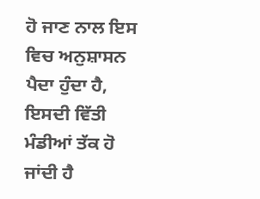ਹੋ ਜਾਣ ਨਾਲ ਇਸ ਵਿਚ ਅਨੁਸ਼ਾਸਨ ਪੈਦਾ ਹੁੰਦਾ ਹੈ, ਇਸਦੀ ਵਿੱਤੀ ਮੰਡੀਆਂ ਤੱਕ ਹੋ ਜਾਂਦੀ ਹੈ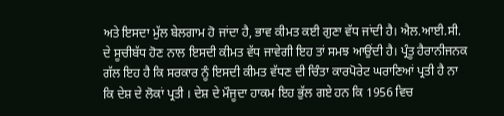ਅਤੇ ਇਸਦਾ ਮੁੱਲ ਬੇਲਗਾਮ ਹੋ ਜਾਂਦਾ ਹੈ, ਭਾਵ ਕੀਮਤ ਕਈ ਗੁਣਾ ਵੱਧ ਜਾਂਦੀ ਹੈ। ਐਲ.ਆਈ.ਸੀ. ਦੇ ਸੂਚੀਬੱਧ ਹੋਣ ਨਾਲ ਇਸਦੀ ਕੀਮਤ ਵੱਧ ਜਾਵੇਗੀ ਇਹ ਤਾਂ ਸਮਝ ਆਉਂਦੀ ਹੈ। ਪ੍ਰੰਤੂ ਹੈਰਾਨੀਜਨਕ ਗੱਲ ਇਹ ਹੈ ਕਿ ਸਰਕਾਰ ਨੂੰ ਇਸਦੀ ਕੀਮਤ ਵੱਧਣ ਦੀ ਚਿੰਤਾ ਕਾਰਪੋਰੇਟ ਘਰਾਣਿਆਂ ਪ੍ਰਤੀ ਹੈ ਨਾ ਕਿ ਦੇਸ਼ ਦੇ ਲੋਕਾਂ ਪ੍ਰਤੀ । ਦੇਸ਼ ਦੇ ਮੌਜੂਦਾ ਹਾਕਮ ਇਹ ਭੁੱਲ ਗਏ ਹਨ ਕਿ 1956 ਵਿਚ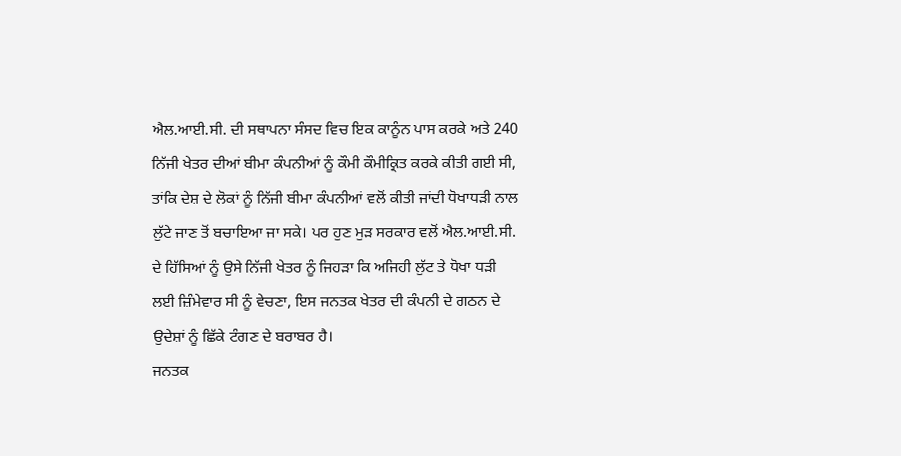ਐਲ.ਆਈ.ਸੀ. ਦੀ ਸਥਾਪਨਾ ਸੰਸਦ ਵਿਚ ਇਕ ਕਾਨੂੰਨ ਪਾਸ ਕਰਕੇ ਅਤੇ 240 ਨਿੱਜੀ ਖੇਤਰ ਦੀਆਂ ਬੀਮਾ ਕੰਪਨੀਆਂ ਨੂੰ ਕੌਮੀ ਕੌਮੀਕ੍ਰਿਤ ਕਰਕੇ ਕੀਤੀ ਗਈ ਸੀ, ਤਾਂਕਿ ਦੇਸ਼ ਦੇ ਲੋਕਾਂ ਨੂੰ ਨਿੱਜੀ ਬੀਮਾ ਕੰਪਨੀਆਂ ਵਲੋਂ ਕੀਤੀ ਜਾਂਦੀ ਧੋਖਾਧੜੀ ਨਾਲ ਲੁੱਟੇ ਜਾਣ ਤੋਂ ਬਚਾਇਆ ਜਾ ਸਕੇ। ਪਰ ਹੁਣ ਮੁੜ ਸਰਕਾਰ ਵਲੋਂ ਐਲ.ਆਈ.ਸੀ. ਦੇ ਹਿੱਸਿਆਂ ਨੂੰ ਉਸੇ ਨਿੱਜੀ ਖੇਤਰ ਨੂੰ ਜਿਹੜਾ ਕਿ ਅਜਿਹੀ ਲੁੱਟ ਤੇ ਧੋਖਾ ਧੜੀ ਲਈ ਜ਼ਿੰਮੇਵਾਰ ਸੀ ਨੂੰ ਵੇਚਣਾ, ਇਸ ਜਨਤਕ ਖੇਤਰ ਦੀ ਕੰਪਨੀ ਦੇ ਗਠਨ ਦੇ ਉਦੇਸ਼ਾਂ ਨੂੰ ਛਿੱਕੇ ਟੰਗਣ ਦੇ ਬਰਾਬਰ ਹੈ।
ਜਨਤਕ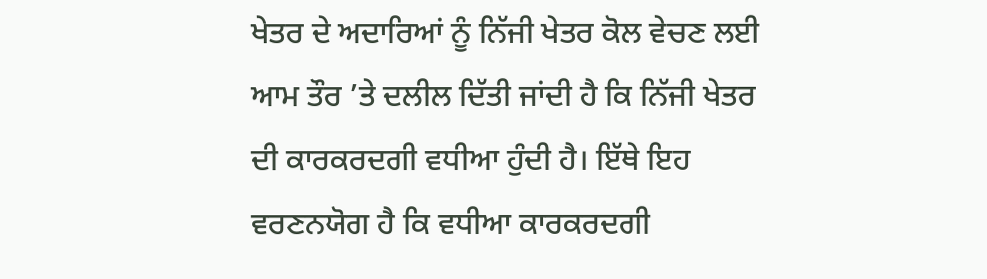ਖੇਤਰ ਦੇ ਅਦਾਰਿਆਂ ਨੂੰ ਨਿੱਜੀ ਖੇਤਰ ਕੋਲ ਵੇਚਣ ਲਈ ਆਮ ਤੌਰ ’ਤੇ ਦਲੀਲ ਦਿੱਤੀ ਜਾਂਦੀ ਹੈ ਕਿ ਨਿੱਜੀ ਖੇਤਰ ਦੀ ਕਾਰਕਰਦਗੀ ਵਧੀਆ ਹੁੰਦੀ ਹੈ। ਇੱਥੇ ਇਹ ਵਰਣਨਯੋਗ ਹੈ ਕਿ ਵਧੀਆ ਕਾਰਕਰਦਗੀ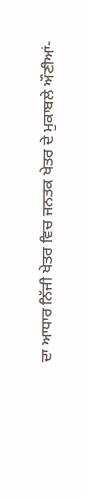ਦਾ ਆਧਾਰ ਨਿੱਜੀ ਖੇਤਰ ਵਿਚ ਜਨਤਕ ਖੇਤਰ ਦੇ ਮੁਕਾਬਲੇ ਔਣੀਆਂ-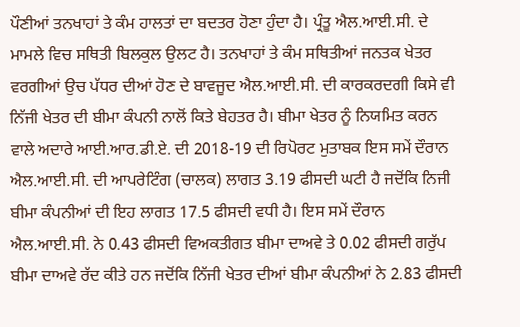ਪੌਣੀਆਂ ਤਨਖਾਹਾਂ ਤੇ ਕੰਮ ਹਾਲਤਾਂ ਦਾ ਬਦਤਰ ਹੋਣਾ ਹੁੰਦਾ ਹੈ। ਪ੍ਰੰਤੂ ਐਲ.ਆਈ.ਸੀ. ਦੇ ਮਾਮਲੇ ਵਿਚ ਸਥਿਤੀ ਬਿਲਕੁਲ ਉਲਟ ਹੈ। ਤਨਖਾਹਾਂ ਤੇ ਕੰਮ ਸਥਿਤੀਆਂ ਜਨਤਕ ਖੇਤਰ ਵਰਗੀਆਂ ਉਚ ਪੱਧਰ ਦੀਆਂ ਹੋਣ ਦੇ ਬਾਵਜੂਦ ਐਲ.ਆਈ.ਸੀ. ਦੀ ਕਾਰਕਰਦਗੀ ਕਿਸੇ ਵੀ ਨਿੱਜੀ ਖੇਤਰ ਦੀ ਬੀਮਾ ਕੰਪਨੀ ਨਾਲੋਂ ਕਿਤੇ ਬੇਹਤਰ ਹੈ। ਬੀਮਾ ਖੇਤਰ ਨੂੰ ਨਿਯਮਿਤ ਕਰਨ ਵਾਲੇ ਅਦਾਰੇ ਆਈ.ਆਰ.ਡੀ.ਏ. ਦੀ 2018-19 ਦੀ ਰਿਪੋਰਟ ਮੁਤਾਬਕ ਇਸ ਸਮੇਂ ਦੌਰਾਨ ਐਲ.ਆਈ.ਸੀ. ਦੀ ਆਪਰੇਟਿੰਗ (ਚਾਲਕ) ਲਾਗਤ 3.19 ਫੀਸਦੀ ਘਟੀ ਹੈ ਜਦੋਂਕਿ ਨਿਜੀ ਬੀਮਾ ਕੰਪਨੀਆਂ ਦੀ ਇਹ ਲਾਗਤ 17.5 ਫੀਸਦੀ ਵਧੀ ਹੈ। ਇਸ ਸਮੇਂ ਦੌਰਾਨ ਐਲ.ਆਈ.ਸੀ. ਨੇ 0.43 ਫੀਸਦੀ ਵਿਅਕਤੀਗਤ ਬੀਮਾ ਦਾਅਵੇ ਤੇ 0.02 ਫੀਸਦੀ ਗਰੁੱਪ ਬੀਮਾ ਦਾਅਵੇ ਰੱਦ ਕੀਤੇ ਹਨ ਜਦੋਂਕਿ ਨਿੱਜੀ ਖੇਤਰ ਦੀਆਂ ਬੀਮਾ ਕੰਪਨੀਆਂ ਨੇ 2.83 ਫੀਸਦੀ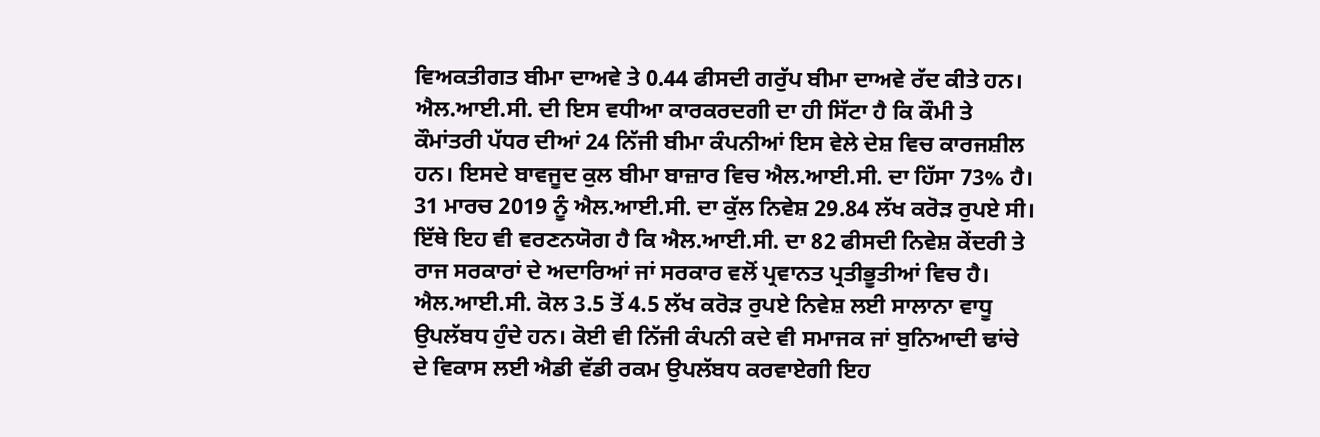ਵਿਅਕਤੀਗਤ ਬੀਮਾ ਦਾਅਵੇ ਤੇ 0.44 ਫੀਸਦੀ ਗਰੁੱਪ ਬੀਮਾ ਦਾਅਵੇ ਰੱਦ ਕੀਤੇ ਹਨ। ਐਲ.ਆਈ.ਸੀ. ਦੀ ਇਸ ਵਧੀਆ ਕਾਰਕਰਦਗੀ ਦਾ ਹੀ ਸਿੱਟਾ ਹੈ ਕਿ ਕੌਮੀ ਤੇ ਕੌਮਾਂਤਰੀ ਪੱਧਰ ਦੀਆਂ 24 ਨਿੱਜੀ ਬੀਮਾ ਕੰਪਨੀਆਂ ਇਸ ਵੇਲੇ ਦੇਸ਼ ਵਿਚ ਕਾਰਜਸ਼ੀਲ ਹਨ। ਇਸਦੇ ਬਾਵਜੂਦ ਕੁਲ ਬੀਮਾ ਬਾਜ਼ਾਰ ਵਿਚ ਐਲ.ਆਈ.ਸੀ. ਦਾ ਹਿੱਸਾ 73% ਹੈ। 31 ਮਾਰਚ 2019 ਨੂੰ ਐਲ.ਆਈ.ਸੀ. ਦਾ ਕੁੱਲ ਨਿਵੇਸ਼ 29.84 ਲੱਖ ਕਰੋੜ ਰੁਪਏ ਸੀ। ਇੱਥੇ ਇਹ ਵੀ ਵਰਣਨਯੋਗ ਹੈ ਕਿ ਐਲ.ਆਈ.ਸੀ. ਦਾ 82 ਫੀਸਦੀ ਨਿਵੇਸ਼ ਕੇਂਦਰੀ ਤੇ ਰਾਜ ਸਰਕਾਰਾਂ ਦੇ ਅਦਾਰਿਆਂ ਜਾਂ ਸਰਕਾਰ ਵਲੋਂ ਪ੍ਰਵਾਨਤ ਪ੍ਰਤੀਭੂਤੀਆਂ ਵਿਚ ਹੈ। ਐਲ.ਆਈ.ਸੀ. ਕੋਲ 3.5 ਤੋਂ 4.5 ਲੱਖ ਕਰੋੜ ਰੁਪਏ ਨਿਵੇਸ਼ ਲਈ ਸਾਲਾਨਾ ਵਾਧੂ ਉਪਲੱਬਧ ਹੁੰਦੇ ਹਨ। ਕੋਈ ਵੀ ਨਿੱਜੀ ਕੰਪਨੀ ਕਦੇ ਵੀ ਸਮਾਜਕ ਜਾਂ ਬੁਨਿਆਦੀ ਢਾਂਚੇ ਦੇ ਵਿਕਾਸ ਲਈ ਐਡੀ ਵੱਡੀ ਰਕਮ ਉਪਲੱਬਧ ਕਰਵਾਏਗੀ ਇਹ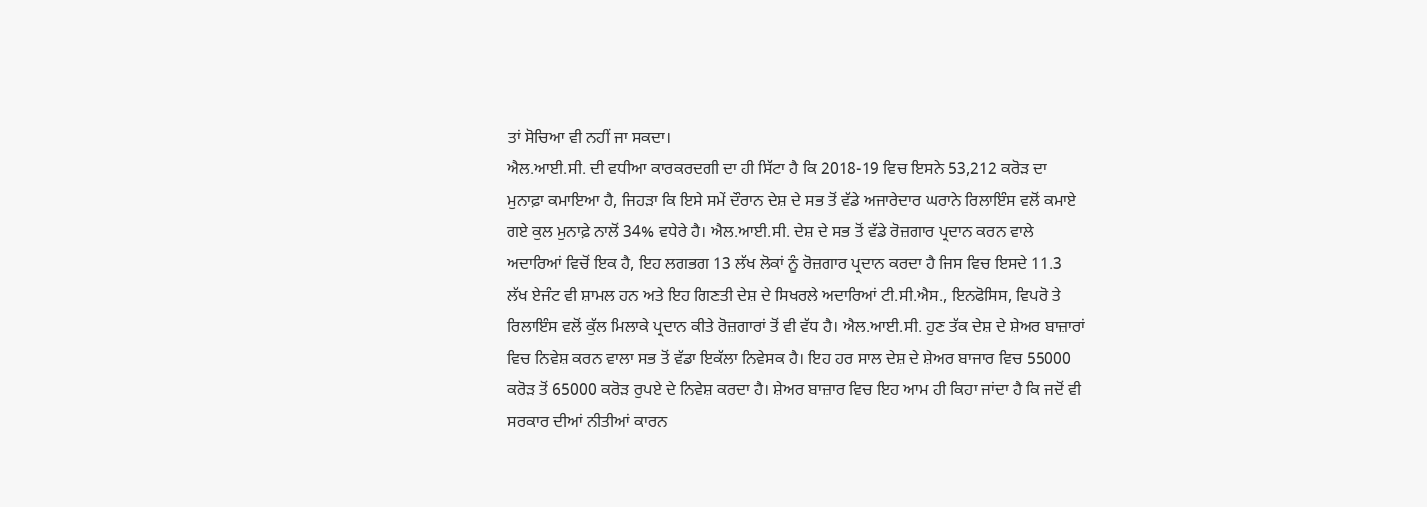ਤਾਂ ਸੋਚਿਆ ਵੀ ਨਹੀਂ ਜਾ ਸਕਦਾ।
ਐਲ.ਆਈ.ਸੀ. ਦੀ ਵਧੀਆ ਕਾਰਕਰਦਗੀ ਦਾ ਹੀ ਸਿੱਟਾ ਹੈ ਕਿ 2018-19 ਵਿਚ ਇਸਨੇ 53,212 ਕਰੋੜ ਦਾ ਮੁਨਾਫ਼ਾ ਕਮਾਇਆ ਹੈ, ਜਿਹੜਾ ਕਿ ਇਸੇ ਸਮੇਂ ਦੌਰਾਨ ਦੇਸ਼ ਦੇ ਸਭ ਤੋਂ ਵੱਡੇ ਅਜਾਰੇਦਾਰ ਘਰਾਨੇ ਰਿਲਾਇੰਸ ਵਲੋਂ ਕਮਾਏ ਗਏ ਕੁਲ ਮੁਨਾਫ਼ੇ ਨਾਲੋਂ 34% ਵਧੇਰੇ ਹੈ। ਐਲ.ਆਈ.ਸੀ. ਦੇਸ਼ ਦੇ ਸਭ ਤੋਂ ਵੱਡੇ ਰੋਜ਼ਗਾਰ ਪ੍ਰਦਾਨ ਕਰਨ ਵਾਲੇ ਅਦਾਰਿਆਂ ਵਿਚੋਂ ਇਕ ਹੈ, ਇਹ ਲਗਭਗ 13 ਲੱਖ ਲੋਕਾਂ ਨੂੰ ਰੋਜ਼ਗਾਰ ਪ੍ਰਦਾਨ ਕਰਦਾ ਹੈ ਜਿਸ ਵਿਚ ਇਸਦੇ 11.3 ਲੱਖ ਏਜੰਟ ਵੀ ਸ਼ਾਮਲ ਹਨ ਅਤੇ ਇਹ ਗਿਣਤੀ ਦੇਸ਼ ਦੇ ਸਿਖਰਲੇ ਅਦਾਰਿਆਂ ਟੀ.ਸੀ.ਐਸ., ਇਨਫੋਸਿਸ, ਵਿਪਰੋ ਤੇ ਰਿਲਾਇੰਸ ਵਲੋਂ ਕੁੱਲ ਮਿਲਾਕੇ ਪ੍ਰਦਾਨ ਕੀਤੇ ਰੋਜ਼ਗਾਰਾਂ ਤੋਂ ਵੀ ਵੱਧ ਹੈ। ਐਲ.ਆਈ.ਸੀ. ਹੁਣ ਤੱਕ ਦੇਸ਼ ਦੇ ਸ਼ੇਅਰ ਬਾਜ਼ਾਰਾਂ ਵਿਚ ਨਿਵੇਸ਼ ਕਰਨ ਵਾਲਾ ਸਭ ਤੋਂ ਵੱਡਾ ਇਕੱਲਾ ਨਿਵੇਸਕ ਹੈ। ਇਹ ਹਰ ਸਾਲ ਦੇਸ਼ ਦੇ ਸ਼ੇਅਰ ਬਾਜਾਰ ਵਿਚ 55000 ਕਰੋੜ ਤੋਂ 65000 ਕਰੋੜ ਰੁਪਏ ਦੇ ਨਿਵੇਸ਼ ਕਰਦਾ ਹੈ। ਸ਼ੇਅਰ ਬਾਜ਼ਾਰ ਵਿਚ ਇਹ ਆਮ ਹੀ ਕਿਹਾ ਜਾਂਦਾ ਹੈ ਕਿ ਜਦੋਂ ਵੀ ਸਰਕਾਰ ਦੀਆਂ ਨੀਤੀਆਂ ਕਾਰਨ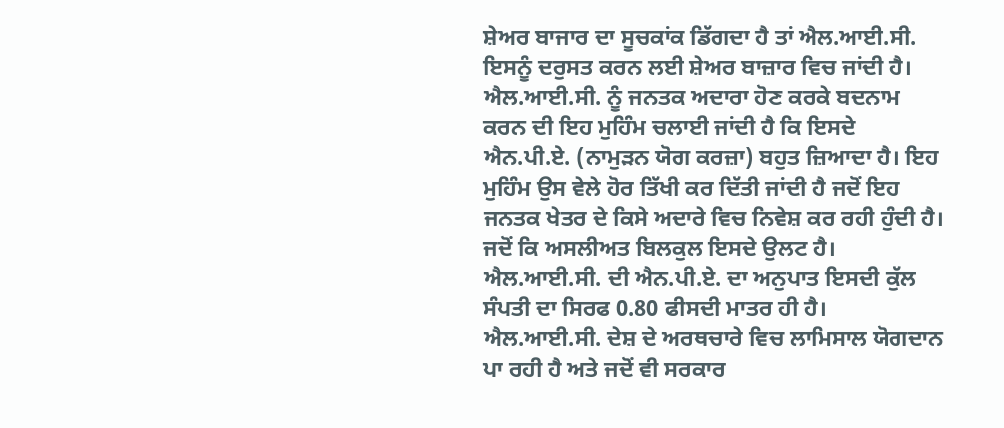ਸ਼ੇਅਰ ਬਾਜਾਰ ਦਾ ਸੂਚਕਾਂਕ ਡਿੱਗਦਾ ਹੈ ਤਾਂ ਐਲ.ਆਈ.ਸੀ. ਇਸਨੂੰ ਦਰੁਸਤ ਕਰਨ ਲਈ ਸ਼ੇਅਰ ਬਾਜ਼ਾਰ ਵਿਚ ਜਾਂਦੀ ਹੈ।
ਐਲ.ਆਈ.ਸੀ. ਨੂੰ ਜਨਤਕ ਅਦਾਰਾ ਹੋਣ ਕਰਕੇ ਬਦਨਾਮ ਕਰਨ ਦੀ ਇਹ ਮੁਹਿੰਮ ਚਲਾਈ ਜਾਂਦੀ ਹੈ ਕਿ ਇਸਦੇ ਐਨ.ਪੀ.ਏ. (ਨਾਮੁੜਨ ਯੋਗ ਕਰਜ਼ਾ) ਬਹੁਤ ਜ਼ਿਆਦਾ ਹੈ। ਇਹ ਮੁਹਿੰਮ ਉਸ ਵੇਲੇ ਹੋਰ ਤਿੱਖੀ ਕਰ ਦਿੱਤੀ ਜਾਂਦੀ ਹੈ ਜਦੋਂ ਇਹ ਜਨਤਕ ਖੇਤਰ ਦੇ ਕਿਸੇ ਅਦਾਰੇ ਵਿਚ ਨਿਵੇਸ਼ ਕਰ ਰਹੀ ਹੁੰਦੀ ਹੈ। ਜਦੋਂ ਕਿ ਅਸਲੀਅਤ ਬਿਲਕੁਲ ਇਸਦੇ ਉਲਟ ਹੈ। ਐਲ.ਆਈ.ਸੀ. ਦੀ ਐਨ.ਪੀ.ਏ. ਦਾ ਅਨੁਪਾਤ ਇਸਦੀ ਕੁੱਲ ਸੰਪਤੀ ਦਾ ਸਿਰਫ 0.80 ਫੀਸਦੀ ਮਾਤਰ ਹੀ ਹੈ।
ਐਲ.ਆਈ.ਸੀ. ਦੇਸ਼ ਦੇ ਅਰਥਚਾਰੇ ਵਿਚ ਲਾਮਿਸਾਲ ਯੋਗਦਾਨ ਪਾ ਰਹੀ ਹੈ ਅਤੇ ਜਦੋਂ ਵੀ ਸਰਕਾਰ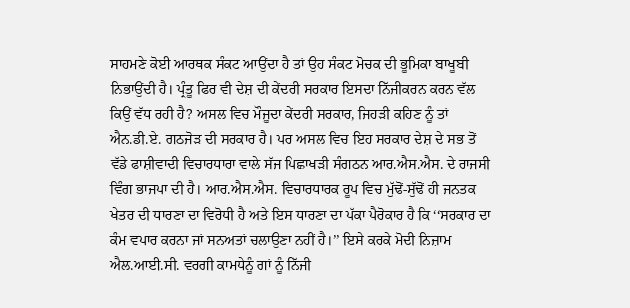ਸਾਹਮਣੇ ਕੋਈ ਆਰਥਕ ਸੰਕਟ ਆਉਂਦਾ ਹੈ ਤਾਂ ਉਹ ਸੰਕਟ ਮੋਚਕ ਦੀ ਭੂਮਿਕਾ ਬਾਖੂਬੀ ਨਿਭਾਉਂਦੀ ਹੈ। ਪ੍ਰੰਤੂ ਫਿਰ ਵੀ ਦੇਸ਼ ਦੀ ਕੇਂਦਰੀ ਸਰਕਾਰ ਇਸਦਾ ਨਿੱਜੀਕਰਨ ਕਰਨ ਵੱਲ ਕਿਉਂ ਵੱਧ ਰਹੀ ਹੈ? ਅਸਲ ਵਿਚ ਮੌਜੂਦਾ ਕੇਂਦਰੀ ਸਰਕਾਰ, ਜਿਹੜੀ ਕਹਿਣ ਨੂੰ ਤਾਂ ਐਨ.ਡੀ.ਏ. ਗਠਜੋੜ ਦੀ ਸਰਕਾਰ ਹੈ। ਪਰ ਅਸਲ ਵਿਚ ਇਹ ਸਰਕਾਰ ਦੇਸ਼ ਦੇ ਸਭ ਤੋਂ ਵੱਡੇ ਫਾਸ਼ੀਵਾਦੀ ਵਿਚਾਰਧਾਰਾ ਵਾਲੇ ਸੱਜ ਪਿਛਾਖੜੀ ਸੰਗਠਨ ਆਰ.ਐਸ.ਐਸ. ਦੇ ਰਾਜਸੀ ਵਿੰਗ ਭਾਜਪਾ ਦੀ ਹੈ। ਆਰ.ਐਸ.ਐਸ. ਵਿਚਾਰਧਾਰਕ ਰੂਪ ਵਿਚ ਮੁੱਢੋਂ-ਸੁੱਢੋਂ ਹੀ ਜਨਤਕ ਖੇਤਰ ਦੀ ਧਾਰਣਾ ਦਾ ਵਿਰੋਧੀ ਹੈ ਅਤੇ ਇਸ ਧਾਰਣਾ ਦਾ ਪੱਕਾ ਪੈਰੋਕਾਰ ਹੈ ਕਿ ‘‘ਸਰਕਾਰ ਦਾ ਕੰਮ ਵਪਾਰ ਕਰਨਾ ਜਾਂ ਸਨਅਤਾਂ ਚਲਾਉਣਾ ਨਹੀਂ ਹੈ।’’ ਇਸੇ ਕਰਕੇ ਮੋਦੀ ਨਿਜ਼ਾਮ ਐਲ.ਆਈ.ਸੀ. ਵਰਗੀ ਕਾਮਧੇਨੂੰ ਗਾਂ ਨੂੰ ਨਿੱਜੀ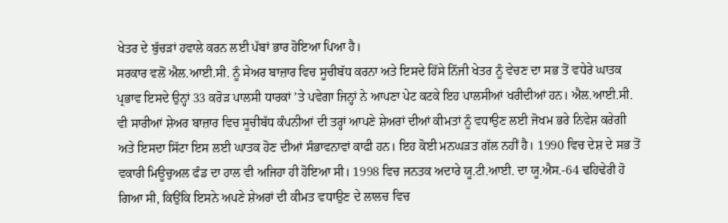ਖੇਤਰ ਦੇ ਬੁੱਚੜਾਂ ਹਵਾਲੇ ਕਰਨ ਲਈ ਪੱਬਾਂ ਭਾਰ ਹੋਇਆ ਪਿਆ ਹੈ।
ਸਰਕਾਰ ਵਲੋਂ ਐਲ.ਆਈ.ਸੀ. ਨੂੰ ਸੇਅਰ ਬਾਜ਼ਾਰ ਵਿਚ ਸੂਚੀਬੱਧ ਕਰਨਾ ਅਤੇ ਇਸਦੇ ਹਿੱਸੇ ਨਿੱਜੀ ਖੇਤਰ ਨੂੰ ਵੇਚਣ ਦਾ ਸਭ ਤੋਂ ਵਧੇਰੇ ਘਾਤਕ ਪ੍ਰਭਾਵ ਇਸਦੇ ਉਨ੍ਹਾਂ 33 ਕਰੋੜ ਪਾਲਸੀ ਧਾਰਕਾਂ ’ਤੇ ਪਵੇਗਾ ਜਿਨ੍ਹਾਂ ਨੇ ਆਪਣਾ ਪੇਟ ਕਟਕੇ ਇਹ ਪਾਲਸੀਆਂ ਖਰੀਦੀਆਂ ਹਨ। ਐਲ.ਆਈ.ਸੀ. ਵੀ ਸਾਰੀਆਂ ਸ਼ੇਅਰ ਬਾਜ਼ਾਰ ਵਿਚ ਸੂਚੀਬੱਧ ਕੰਪਨੀਆਂ ਦੀ ਤਰ੍ਹਾਂ ਆਪਣੇ ਸ਼ੇਅਰਾਂ ਦੀਆਂ ਕੀਮਤਾਂ ਨੂੰ ਵਧਾਉਣ ਲਈ ਜੋਖਮ ਭਰੇ ਨਿਵੇਸ਼ ਕਰੇਗੀ ਅਤੇ ਇਸਦਾ ਸਿੱਟਾ ਇਸ ਲਈ ਘਾਤਕ ਹੋਣ ਦੀਆਂ ਸੰਭਾਵਨਾਵਾਂ ਕਾਫੀ ਹਨ। ਇਹ ਕੋਈ ਮਨਘੜਤ ਗੱਲ ਨਹੀਂ ਹੈ। 1990 ਵਿਚ ਦੇਸ਼ ਦੇ ਸਭ ਤੋਂ ਵਕਾਰੀ ਮਿਊਚੁਅਲ ਫੰਡ ਦਾ ਹਾਲ ਵੀ ਅਜਿਹਾ ਹੀ ਹੋਇਆ ਸੀ। 1998 ਵਿਚ ਜਨਤਕ ਅਦਾਰੇ ਯੂ.ਟੀ.ਆਈ. ਦਾ ਯੂ.ਐਸ.-64 ਢਹਿਢੇਰੀ ਹੋ ਗਿਆ ਸੀ, ਕਿਉਂਕਿ ਇਸਨੇ ਅਪਣੇ ਸ਼ੇਅਰਾਂ ਦੀ ਕੀਮਤ ਵਧਾਉਣ ਦੇ ਲਾਲਚ ਵਿਚ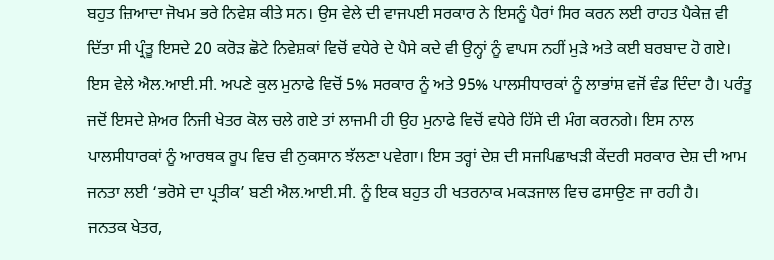ਬਹੁਤ ਜ਼ਿਆਦਾ ਜੋਖਮ ਭਰੇ ਨਿਵੇਸ਼ ਕੀਤੇ ਸਨ। ਉਸ ਵੇਲੇ ਦੀ ਵਾਜਪਈ ਸਰਕਾਰ ਨੇ ਇਸਨੂੰ ਪੈਰਾਂ ਸਿਰ ਕਰਨ ਲਈ ਰਾਹਤ ਪੈਕੇਜ਼ ਵੀ ਦਿੱਤਾ ਸੀ ਪ੍ਰੰਤੂ ਇਸਦੇ 20 ਕਰੋੜ ਛੋਟੇ ਨਿਵੇਸ਼ਕਾਂ ਵਿਚੋਂ ਵਧੇਰੇ ਦੇ ਪੈਸੇ ਕਦੇ ਵੀ ਉਨ੍ਹਾਂ ਨੂੰ ਵਾਪਸ ਨਹੀਂ ਮੁੜੇ ਅਤੇ ਕਈ ਬਰਬਾਦ ਹੋ ਗਏ। ਇਸ ਵੇਲੇ ਐਲ.ਆਈ.ਸੀ. ਅਪਣੇ ਕੁਲ ਮੁਨਾਫੇ ਵਿਚੋਂ 5% ਸਰਕਾਰ ਨੂੰ ਅਤੇ 95% ਪਾਲਸੀਧਾਰਕਾਂ ਨੂੰ ਲਾਭਾਂਸ਼ ਵਜੋਂ ਵੰਡ ਦਿੰਦਾ ਹੈ। ਪਰੰਤੂ ਜਦੋਂ ਇਸਦੇ ਸ਼ੇਅਰ ਨਿਜੀ ਖੇਤਰ ਕੋਲ ਚਲੇ ਗਏ ਤਾਂ ਲਾਜਮੀ ਹੀ ਉਹ ਮੁਨਾਫੇ ਵਿਚੋਂ ਵਧੇਰੇ ਹਿੱਸੇ ਦੀ ਮੰਗ ਕਰਨਗੇ। ਇਸ ਨਾਲ ਪਾਲਸੀਧਾਰਕਾਂ ਨੂੰ ਆਰਥਕ ਰੂਪ ਵਿਚ ਵੀ ਨੁਕਸਾਨ ਝੱਲਣਾ ਪਵੇਗਾ। ਇਸ ਤਰ੍ਹਾਂ ਦੇਸ਼ ਦੀ ਸਜਪਿਛਾਖੜੀ ਕੇਂਦਰੀ ਸਰਕਾਰ ਦੇਸ਼ ਦੀ ਆਮ ਜਨਤਾ ਲਈ ‘ਭਰੋਸੇ ਦਾ ਪ੍ਰਤੀਕ’ ਬਣੀ ਐਲ.ਆਈ.ਸੀ. ਨੂੰ ਇਕ ਬਹੁਤ ਹੀ ਖਤਰਨਾਕ ਮਕੜਜਾਲ ਵਿਚ ਫਸਾਉਣ ਜਾ ਰਹੀ ਹੈ।
ਜਨਤਕ ਖੇਤਰ,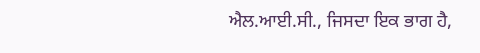ਐਲ.ਆਈ.ਸੀ., ਜਿਸਦਾ ਇਕ ਭਾਗ ਹੈ,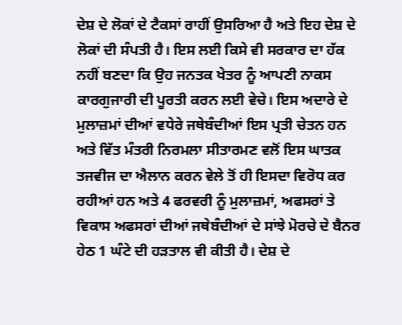ਦੇਸ਼ ਦੇ ਲੋਕਾਂ ਦੇ ਟੈਕਸਾਂ ਰਾਹੀਂ ਉਸਰਿਆ ਹੈ ਅਤੇ ਇਹ ਦੇਸ਼ ਦੇ ਲੋਕਾਂ ਦੀ ਸੰਪਤੀ ਹੈ। ਇਸ ਲਈ ਕਿਸੇ ਵੀ ਸਰਕਾਰ ਦਾ ਹੱਕ ਨਹੀਂ ਬਣਦਾ ਕਿ ਉਹ ਜਨਤਕ ਖੇਤਰ ਨੂੰ ਆਪਣੀ ਨਾਕਸ ਕਾਰਗੁਜਾਰੀ ਦੀ ਪੂਰਤੀ ਕਰਨ ਲਈ ਵੇਚੇ। ਇਸ ਅਦਾਰੇ ਦੇ ਮੁਲਾਜ਼ਮਾਂ ਦੀਆਂ ਵਧੇਰੇ ਜਥੇਬੰਦੀਆਂ ਇਸ ਪ੍ਰਤੀ ਚੇਤਨ ਹਨ ਅਤੇ ਵਿੱਤ ਮੰਤਰੀ ਨਿਰਮਲਾ ਸੀਤਾਰਮਣ ਵਲੋਂ ਇਸ ਘਾਤਕ ਤਜਵੀਜ ਦਾ ਐਲਾਨ ਕਰਨ ਵੇਲੇ ਤੋਂ ਹੀ ਇਸਦਾ ਵਿਰੋਧ ਕਰ ਰਹੀਆਂ ਹਨ ਅਤੇ 4 ਫਰਵਰੀ ਨੂੰ ਮੁਲਾਜ਼ਮਾਂ, ਅਫਸਰਾਂ ਤੇ ਵਿਕਾਸ ਅਫਸਰਾਂ ਦੀਆਂ ਜਥੇਬੰਦੀਆਂ ਦੇ ਸਾਂਝੇ ਮੋਰਚੇ ਦੇ ਬੈਨਰ ਹੇਠ 1 ਘੰਟੇ ਦੀ ਹੜਤਾਲ ਵੀ ਕੀਤੀ ਹੈ। ਦੇਸ਼ ਦੇ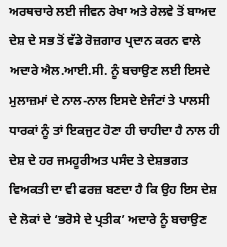ਅਰਥਚਾਰੇ ਲਈ ਜੀਵਨ ਰੇਖਾ ਅਤੇ ਰੇਲਵੇ ਤੋਂ ਬਾਅਦ ਦੇਸ਼ ਦੇ ਸਭ ਤੋਂ ਵੱਡੇ ਰੋਜ਼ਗਾਰ ਪ੍ਰਦਾਨ ਕਰਨ ਵਾਲੇ ਅਦਾਰੇ ਐਲ.ਆਈ.ਸੀ. ਨੂੰ ਬਚਾਉਣ ਲਈ ਇਸਦੇ ਮੁਲਾਜ਼ਮਾਂ ਦੇ ਨਾਲ-ਨਾਲ ਇਸਦੇ ਏਜੰਟਾਂ ਤੇ ਪਾਲਸੀ ਧਾਰਕਾਂ ਨੂੰ ਤਾਂ ਇਕਜੁਟ ਹੋਣਾ ਹੀ ਚਾਹੀਦਾ ਹੈ ਨਾਲ ਹੀ ਦੇਸ਼ ਦੇ ਹਰ ਜਮਹੂਰੀਅਤ ਪਸੰਦ ਤੇ ਦੇਸ਼ਭਗਤ ਵਿਅਕਤੀ ਦਾ ਵੀ ਫਰਜ਼ ਬਣਦਾ ਹੈ ਕਿ ਉਹ ਇਸ ਦੇਸ਼ ਦੇ ਲੋਕਾਂ ਦੇ ‘ਭਰੋਸੇ ਦੇ ਪ੍ਰਤੀਕ’ ਅਦਾਰੇ ਨੂੰ ਬਚਾਉਣ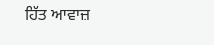ਹਿੱਤ ਆਵਾਜ਼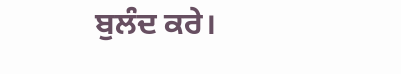ਬੁਲੰਦ ਕਰੇ।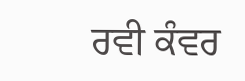ਰਵੀ ਕੰਵਰ